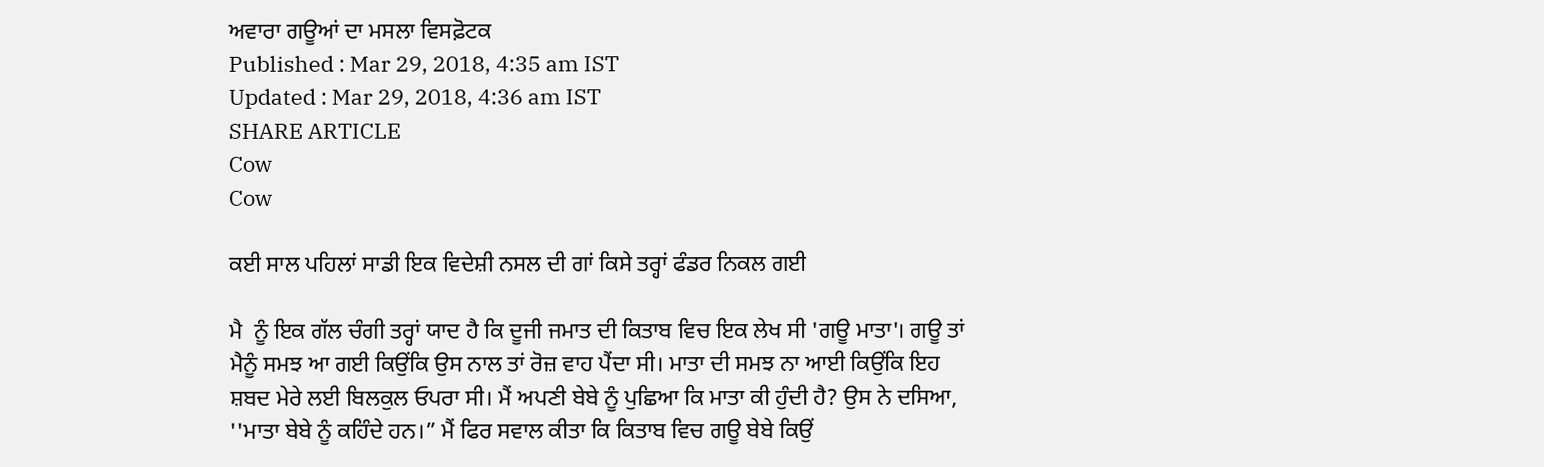ਅਵਾਰਾ ਗਊਆਂ ਦਾ ਮਸਲਾ ਵਿਸਫ਼ੋਟਕ
Published : Mar 29, 2018, 4:35 am IST
Updated : Mar 29, 2018, 4:36 am IST
SHARE ARTICLE
Cow
Cow

ਕਈ ਸਾਲ ਪਹਿਲਾਂ ਸਾਡੀ ਇਕ ਵਿਦੇਸ਼ੀ ਨਸਲ ਦੀ ਗਾਂ ਕਿਸੇ ਤਰ੍ਹਾਂ ਫੰਡਰ ਨਿਕਲ ਗਈ

ਮੈ  ਨੂੰ ਇਕ ਗੱਲ ਚੰਗੀ ਤਰ੍ਹਾਂ ਯਾਦ ਹੈ ਕਿ ਦੂਜੀ ਜਮਾਤ ਦੀ ਕਿਤਾਬ ਵਿਚ ਇਕ ਲੇਖ ਸੀ 'ਗਊ ਮਾਤਾ'। ਗਊ ਤਾਂ ਮੈਨੂੰ ਸਮਝ ਆ ਗਈ ਕਿਉਂਕਿ ਉਸ ਨਾਲ ਤਾਂ ਰੋਜ਼ ਵਾਹ ਪੈਂਦਾ ਸੀ। ਮਾਤਾ ਦੀ ਸਮਝ ਨਾ ਆਈ ਕਿਉਂਕਿ ਇਹ ਸ਼ਬਦ ਮੇਰੇ ਲਈ ਬਿਲਕੁਲ ਓਪਰਾ ਸੀ। ਮੈਂ ਅਪਣੀ ਬੇਬੇ ਨੂੰ ਪੁਛਿਆ ਕਿ ਮਾਤਾ ਕੀ ਹੁੰਦੀ ਹੈ? ਉਸ ਨੇ ਦਸਿਆ, ''ਮਾਤਾ ਬੇਬੇ ਨੂੰ ਕਹਿੰਦੇ ਹਨ।” ਮੈਂ ਫਿਰ ਸਵਾਲ ਕੀਤਾ ਕਿ ਕਿਤਾਬ ਵਿਚ ਗਊ ਬੇਬੇ ਕਿਉਂ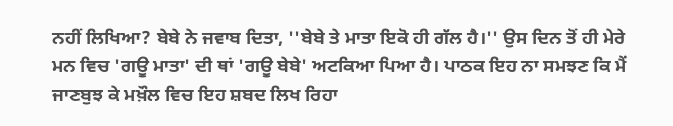ਨਹੀਂ ਲਿਖਿਆ? ਬੇਬੇ ਨੇ ਜਵਾਬ ਦਿਤਾ, ''ਬੇਬੇ ਤੇ ਮਾਤਾ ਇਕੋ ਹੀ ਗੱਲ ਹੈ।'' ਉਸ ਦਿਨ ਤੋਂ ਹੀ ਮੇਰੇ ਮਨ ਵਿਚ 'ਗਊ ਮਾਤਾ' ਦੀ ਥਾਂ 'ਗਊ ਬੇਬੇ' ਅਟਕਿਆ ਪਿਆ ਹੈ। ਪਾਠਕ ਇਹ ਨਾ ਸਮਝਣ ਕਿ ਮੈਂ ਜਾਣਬੁਝ ਕੇ ਮਖ਼ੌਲ ਵਿਚ ਇਹ ਸ਼ਬਦ ਲਿਖ ਰਿਹਾ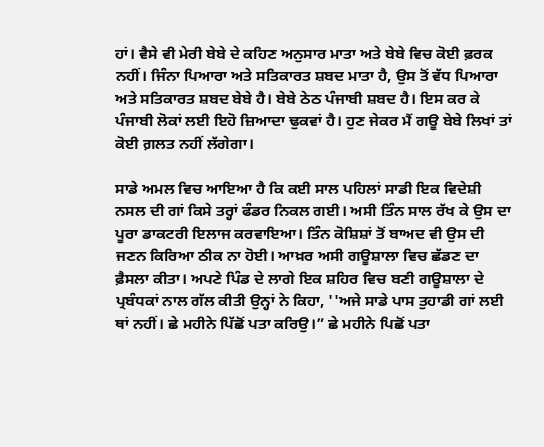ਹਾਂ। ਵੈਸੇ ਵੀ ਮੇਰੀ ਬੇਬੇ ਦੇ ਕਹਿਣ ਅਨੁਸਾਰ ਮਾਤਾ ਅਤੇ ਬੇਬੇ ਵਿਚ ਕੋਈ ਫ਼ਰਕ ਨਹੀਂ। ਜਿੰਨਾ ਪਿਆਰਾ ਅਤੇ ਸਤਿਕਾਰਤ ਸ਼ਬਦ ਮਾਤਾ ਹੈ, ਉਸ ਤੋਂ ਵੱਧ ਪਿਆਰਾ ਅਤੇ ਸਤਿਕਾਰਤ ਸ਼ਬਦ ਬੇਬੇ ਹੈ। ਬੇਬੇ ਠੇਠ ਪੰਜਾਬੀ ਸ਼ਬਦ ਹੈ। ਇਸ ਕਰ ਕੇ ਪੰਜਾਬੀ ਲੋਕਾਂ ਲਈ ਇਹੋ ਜ਼ਿਆਦਾ ਢੁਕਵਾਂ ਹੈ। ਹੁਣ ਜੇਕਰ ਮੈਂ ਗਊ ਬੇਬੇ ਲਿਖਾਂ ਤਾਂ ਕੋਈ ਗ਼ਲਤ ਨਹੀਂ ਲੱਗੇਗਾ।

ਸਾਡੇ ਅਮਲ ਵਿਚ ਆਇਆ ਹੈ ਕਿ ਕਈ ਸਾਲ ਪਹਿਲਾਂ ਸਾਡੀ ਇਕ ਵਿਦੇਸ਼ੀ ਨਸਲ ਦੀ ਗਾਂ ਕਿਸੇ ਤਰ੍ਹਾਂ ਫੰਡਰ ਨਿਕਲ ਗਈ। ਅਸੀ ਤਿੰਨ ਸਾਲ ਰੱਖ ਕੇ ਉਸ ਦਾ ਪੂਰਾ ਡਾਕਟਰੀ ਇਲਾਜ ਕਰਵਾਇਆ। ਤਿੰਨ ਕੋਸ਼ਿਸ਼ਾਂ ਤੋਂ ਬਾਅਦ ਵੀ ਉਸ ਦੀ ਜਣਨ ਕਿਰਿਆ ਠੀਕ ਨਾ ਹੋਈ। ਆਖ਼ਰ ਅਸੀ ਗਊਸ਼ਾਲਾ ਵਿਚ ਛੱਡਣ ਦਾ ਫ਼ੈਸਲਾ ਕੀਤਾ। ਅਪਣੇ ਪਿੰਡ ਦੇ ਲਾਗੇ ਇਕ ਸ਼ਹਿਰ ਵਿਚ ਬਣੀ ਗਊਸ਼ਾਲਾ ਦੇ ਪ੍ਰਬੰਧਕਾਂ ਨਾਲ ਗੱਲ ਕੀਤੀ ਉਨ੍ਹਾਂ ਨੇ ਕਿਹਾ, ''ਅਜੇ ਸਾਡੇ ਪਾਸ ਤੁਹਾਡੀ ਗਾਂ ਲਈ ਥਾਂ ਨਹੀਂ। ਛੇ ਮਹੀਨੇ ਪਿੱਛੋਂ ਪਤਾ ਕਰਿਉ।” ਛੇ ਮਹੀਨੇ ਪਿਛੋਂ ਪਤਾ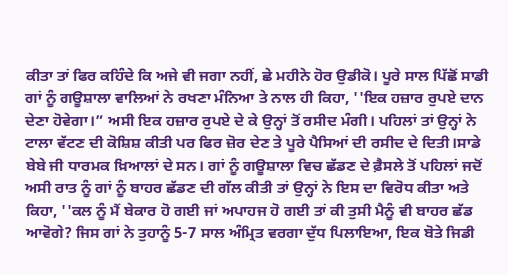ਕੀਤਾ ਤਾਂ ਫਿਰ ਕਹਿੰਦੇ ਕਿ ਅਜੇ ਵੀ ਜਗਾ ਨਹੀਂ, ਛੇ ਮਹੀਨੇ ਹੋਰ ਉਡੀਕੋ। ਪੂਰੇ ਸਾਲ ਪਿੱਛੋਂ ਸਾਡੀ ਗਾਂ ਨੂੰ ਗਊਸ਼ਾਲਾ ਵਾਲਿਆਂ ਨੇ ਰਖਣਾ ਮੰਨਿਆ ਤੇ ਨਾਲ ਹੀ ਕਿਹਾ, ''ਇਕ ਹਜ਼ਾਰ ਰੁਪਏ ਦਾਨ ਦੇਣਾ ਹੋਵੇਗਾ।” ਅਸੀ ਇਕ ਹਜ਼ਾਰ ਰੁਪਏ ਦੇ ਕੇ ਉਨ੍ਹਾਂ ਤੋਂ ਰਸੀਦ ਮੰਗੀ। ਪਹਿਲਾਂ ਤਾਂ ਉਨ੍ਹਾਂ ਨੇ ਟਾਲਾ ਵੱਟਣ ਦੀ ਕੋਸ਼ਿਸ਼ ਕੀਤੀ ਪਰ ਫਿਰ ਜ਼ੋਰ ਦੇਣ ਤੇ ਪੂਰੇ ਪੈਸਿਆਂ ਦੀ ਰਸੀਦ ਦੇ ਦਿਤੀ।ਸਾਡੇ ਬੇਬੇ ਜੀ ਧਾਰਮਕ ਖ਼ਿਆਲਾਂ ਦੇ ਸਨ। ਗਾਂ ਨੂੰ ਗਊਸ਼ਾਲਾ ਵਿਚ ਛੱਡਣ ਦੇ ਫ਼ੈਸਲੇ ਤੋਂ ਪਹਿਲਾਂ ਜਦੋਂ ਅਸੀ ਰਾਤ ਨੂੰ ਗਾਂ ਨੂੰ ਬਾਹਰ ਛੱਡਣ ਦੀ ਗੱਲ ਕੀਤੀ ਤਾਂ ਉਨ੍ਹਾਂ ਨੇ ਇਸ ਦਾ ਵਿਰੋਧ ਕੀਤਾ ਅਤੇ ਕਿਹਾ, ''ਕਲ ਨੂੰ ਮੈਂ ਬੇਕਾਰ ਹੋ ਗਈ ਜਾਂ ਅਪਾਹਜ ਹੋ ਗਈ ਤਾਂ ਕੀ ਤੁਸੀ ਮੈਨੂੰ ਵੀ ਬਾਹਰ ਛੱਡ ਆਵੋਗੇ? ਜਿਸ ਗਾਂ ਨੇ ਤੁਹਾਨੂੰ 5-7 ਸਾਲ ਅੰਮ੍ਰਿਤ ਵਰਗਾ ਦੁੱਧ ਪਿਲਾਇਆ, ਇਕ ਬੋਤੇ ਜਿਡੀ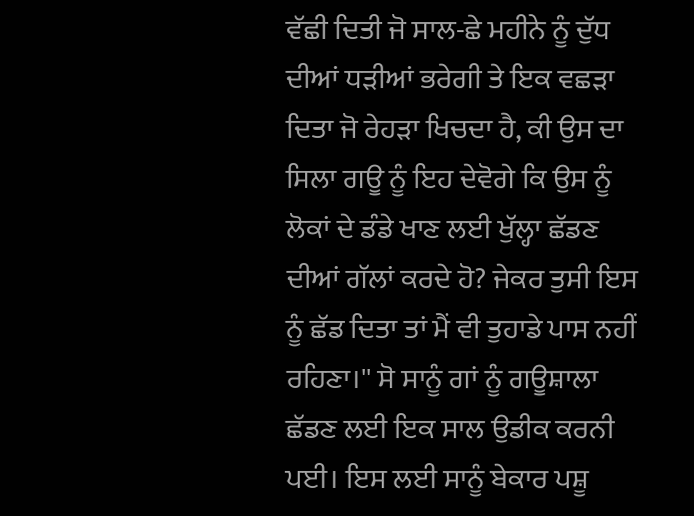ਵੱਛੀ ਦਿਤੀ ਜੋ ਸਾਲ-ਛੇ ਮਹੀਨੇ ਨੂੰ ਦੁੱਧ ਦੀਆਂ ਧੜੀਆਂ ਭਰੇਗੀ ਤੇ ਇਕ ਵਛੜਾ ਦਿਤਾ ਜੋ ਰੇਹੜਾ ਖਿਚਦਾ ਹੈ, ਕੀ ਉਸ ਦਾ ਸਿਲਾ ਗਊ ਨੂੰ ਇਹ ਦੇਵੋਗੇ ਕਿ ਉਸ ਨੂੰ ਲੋਕਾਂ ਦੇ ਡੰਡੇ ਖਾਣ ਲਈ ਖੁੱਲ੍ਹਾ ਛੱਡਣ ਦੀਆਂ ਗੱਲਾਂ ਕਰਦੇ ਹੋ? ਜੇਕਰ ਤੁਸੀ ਇਸ ਨੂੰ ਛੱਡ ਦਿਤਾ ਤਾਂ ਮੈਂ ਵੀ ਤੁਹਾਡੇ ਪਾਸ ਨਹੀਂ ਰਹਿਣਾ।'' ਸੋ ਸਾਨੂੰ ਗਾਂ ਨੂੰ ਗਊਸ਼ਾਲਾ ਛੱਡਣ ਲਈ ਇਕ ਸਾਲ ਉਡੀਕ ਕਰਨੀ ਪਈ। ਇਸ ਲਈ ਸਾਨੂੰ ਬੇਕਾਰ ਪਸ਼ੂ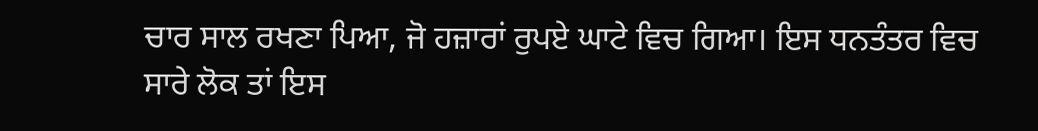ਚਾਰ ਸਾਲ ਰਖਣਾ ਪਿਆ, ਜੋ ਹਜ਼ਾਰਾਂ ਰੁਪਏ ਘਾਟੇ ਵਿਚ ਗਿਆ। ਇਸ ਧਨਤੰਤਰ ਵਿਚ ਸਾਰੇ ਲੋਕ ਤਾਂ ਇਸ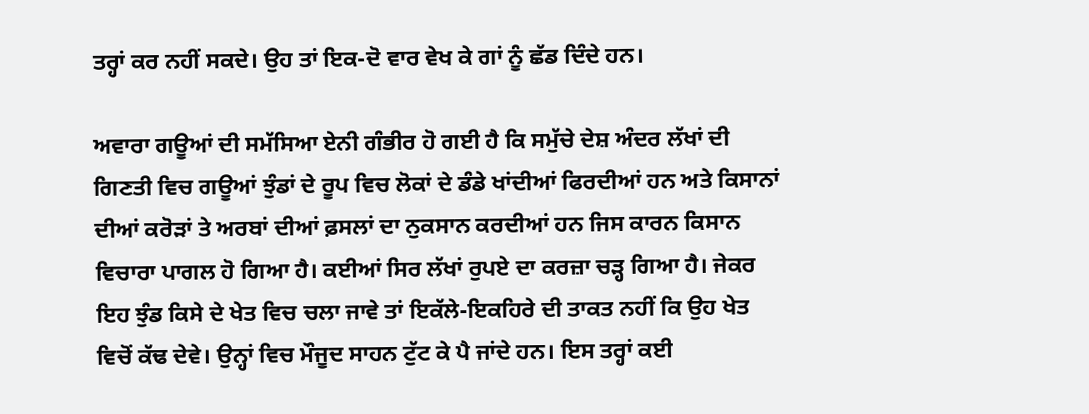ਤਰ੍ਹਾਂ ਕਰ ਨਹੀਂ ਸਕਦੇ। ਉਹ ਤਾਂ ਇਕ-ਦੋ ਵਾਰ ਵੇਖ ਕੇ ਗਾਂ ਨੂੰ ਛੱਡ ਦਿੰਦੇ ਹਨ।

ਅਵਾਰਾ ਗਊਆਂ ਦੀ ਸਮੱਸਿਆ ਏਨੀ ਗੰਭੀਰ ਹੋ ਗਈ ਹੈ ਕਿ ਸਮੁੱਚੇ ਦੇਸ਼ ਅੰਦਰ ਲੱਖਾਂ ਦੀ ਗਿਣਤੀ ਵਿਚ ਗਊਆਂ ਝੁੰਡਾਂ ਦੇ ਰੂਪ ਵਿਚ ਲੋਕਾਂ ਦੇ ਡੰਡੇ ਖਾਂਦੀਆਂ ਫਿਰਦੀਆਂ ਹਨ ਅਤੇ ਕਿਸਾਨਾਂ ਦੀਆਂ ਕਰੋੜਾਂ ਤੇ ਅਰਬਾਂ ਦੀਆਂ ਫ਼ਸਲਾਂ ਦਾ ਨੁਕਸਾਨ ਕਰਦੀਆਂ ਹਨ ਜਿਸ ਕਾਰਨ ਕਿਸਾਨ ਵਿਚਾਰਾ ਪਾਗਲ ਹੋ ਗਿਆ ਹੈ। ਕਈਆਂ ਸਿਰ ਲੱਖਾਂ ਰੁਪਏ ਦਾ ਕਰਜ਼ਾ ਚੜ੍ਹ ਗਿਆ ਹੈ। ਜੇਕਰ ਇਹ ਝੁੰਡ ਕਿਸੇ ਦੇ ਖੇਤ ਵਿਚ ਚਲਾ ਜਾਵੇ ਤਾਂ ਇਕੱਲੇ-ਇਕਹਿਰੇ ਦੀ ਤਾਕਤ ਨਹੀਂ ਕਿ ਉਹ ਖੇਤ ਵਿਚੋਂ ਕੱਢ ਦੇਵੇ। ਉਨ੍ਹਾਂ ਵਿਚ ਮੌਜੂਦ ਸਾਹਨ ਟੁੱਟ ਕੇ ਪੈ ਜਾਂਦੇ ਹਨ। ਇਸ ਤਰ੍ਹਾਂ ਕਈ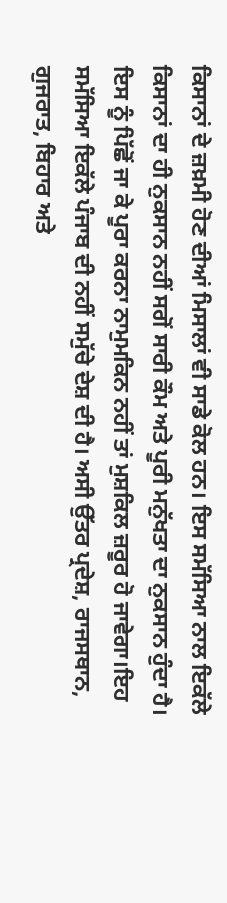ਕਿਸਾਨਾਂ ਦੇ ਜ਼ਖ਼ਮੀ ਹੋਣ ਦੀਆਂ ਮਿਸਾਲਾਂ ਵੀ ਸਾਡੇ ਕੋਲ ਹਨ। ਇਸ ਸਮੱਸਿਆ ਨਾਲ ਇਕੱਲੇ ਕਿਸਾਨਾਂ ਦਾ ਹੀ ਨੁਕਸਾਨ ਨਹੀਂ ਸਗੋਂ ਸਾਰੀ ਕੌਮ ਅਤੇ ਪੂਰੀ ਮਨੁੱਖਤਾ ਦਾ ਨੁਕਸਾਨ ਹੁੰਦਾ ਹੈ। ਇਸ ਨੂੰ ਪਿੱਛੋਂ ਜਾ ਕੇ ਪੂਰਾ ਕਰਨਾ ਨਾਮੁਮਕਿਨ ਨਹੀਂ ਤਾਂ ਮੁਸ਼ਕਿਲ ਜ਼ਰੂਰ ਹੋ ਜਾਵੇਗਾ।ਇਹ ਸਮੱਸਿਆ ਇਕੱਲੇ ਪੰਜਾਬ ਦੀ ਨਹੀਂ ਸਮੁੱਚੇ ਦੇਸ਼ ਦੀ ਹੈ। ਅਸੀ ਉੱਤਰ ਪ੍ਰਦੇਸ਼, ਰਾਜਸਥਾਨ, ਗੁਜਰਾਤ, ਬਿਹਾਰ ਅਤੇ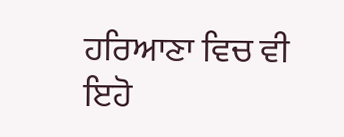ਹਰਿਆਣਾ ਵਿਚ ਵੀ ਇਹੋ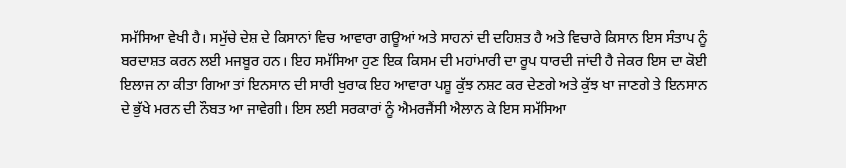ਸਮੱਸਿਆ ਵੇਖੀ ਹੈ। ਸਮੁੱਚੇ ਦੇਸ਼ ਦੇ ਕਿਸਾਨਾਂ ਵਿਚ ਆਵਾਰਾ ਗਊਆਂ ਅਤੇ ਸਾਹਨਾਂ ਦੀ ਦਹਿਸ਼ਤ ਹੈ ਅਤੇ ਵਿਚਾਰੇ ਕਿਸਾਨ ਇਸ ਸੰਤਾਪ ਨੂੰ ਬਰਦਾਸ਼ਤ ਕਰਨ ਲਈ ਮਜਬੂਰ ਹਨ। ਇਹ ਸਮੱਸਿਆ ਹੁਣ ਇਕ ਕਿਸਮ ਦੀ ਮਹਾਂਮਾਰੀ ਦਾ ਰੂਪ ਧਾਰਦੀ ਜਾਂਦੀ ਹੈ ਜੇਕਰ ਇਸ ਦਾ ਕੋਈ ਇਲਾਜ ਨਾ ਕੀਤਾ ਗਿਆ ਤਾਂ ਇਨਸਾਨ ਦੀ ਸਾਰੀ ਖੁਰਾਕ ਇਹ ਆਵਾਰਾ ਪਸ਼ੂ ਕੁੱਝ ਨਸ਼ਟ ਕਰ ਦੇਣਗੇ ਅਤੇ ਕੁੱਝ ਖਾ ਜਾਣਗੇ ਤੇ ਇਨਸਾਨ ਦੇ ਭੁੱਖੇ ਮਰਨ ਦੀ ਨੌਬਤ ਆ ਜਾਵੇਗੀ। ਇਸ ਲਈ ਸਰਕਾਰਾਂ ਨੂੰ ਐਮਰਜੈਂਸੀ ਐਲਾਨ ਕੇ ਇਸ ਸਮੱਸਿਆ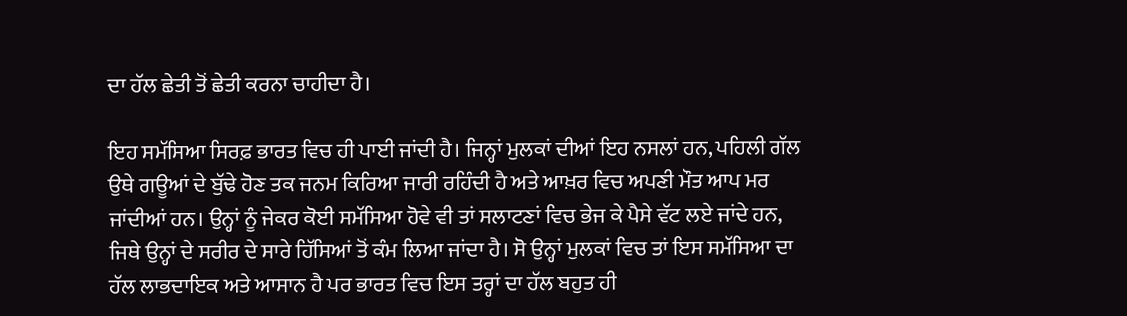ਦਾ ਹੱਲ ਛੇਤੀ ਤੋਂ ਛੇਤੀ ਕਰਨਾ ਚਾਹੀਦਾ ਹੈ।

ਇਹ ਸਮੱਸਿਆ ਸਿਰਫ਼ ਭਾਰਤ ਵਿਚ ਹੀ ਪਾਈ ਜਾਂਦੀ ਹੈ। ਜਿਨ੍ਹਾਂ ਮੁਲਕਾਂ ਦੀਆਂ ਇਹ ਨਸਲਾਂ ਹਨ, ਪਹਿਲੀ ਗੱਲ ਉਥੇ ਗਊਆਂ ਦੇ ਬੁੱਢੇ ਹੋਣ ਤਕ ਜਨਮ ਕਿਰਿਆ ਜਾਰੀ ਰਹਿੰਦੀ ਹੈ ਅਤੇ ਆਖ਼ਰ ਵਿਚ ਅਪਣੀ ਮੌਤ ਆਪ ਮਰ ਜਾਂਦੀਆਂ ਹਨ। ਉਨ੍ਹਾਂ ਨੂੰ ਜੇਕਰ ਕੋਈ ਸਮੱਸਿਆ ਹੋਵੇ ਵੀ ਤਾਂ ਸਲਾਟਣਾਂ ਵਿਚ ਭੇਜ ਕੇ ਪੈਸੇ ਵੱਟ ਲਏ ਜਾਂਦੇ ਹਨ, ਜਿਥੇ ਉਨ੍ਹਾਂ ਦੇ ਸਰੀਰ ਦੇ ਸਾਰੇ ਹਿੱਸਿਆਂ ਤੋਂ ਕੰਮ ਲਿਆ ਜਾਂਦਾ ਹੈ। ਸੋ ਉਨ੍ਹਾਂ ਮੁਲਕਾਂ ਵਿਚ ਤਾਂ ਇਸ ਸਮੱਸਿਆ ਦਾ ਹੱਲ ਲਾਭਦਾਇਕ ਅਤੇ ਆਸਾਨ ਹੈ ਪਰ ਭਾਰਤ ਵਿਚ ਇਸ ਤਰ੍ਹਾਂ ਦਾ ਹੱਲ ਬਹੁਤ ਹੀ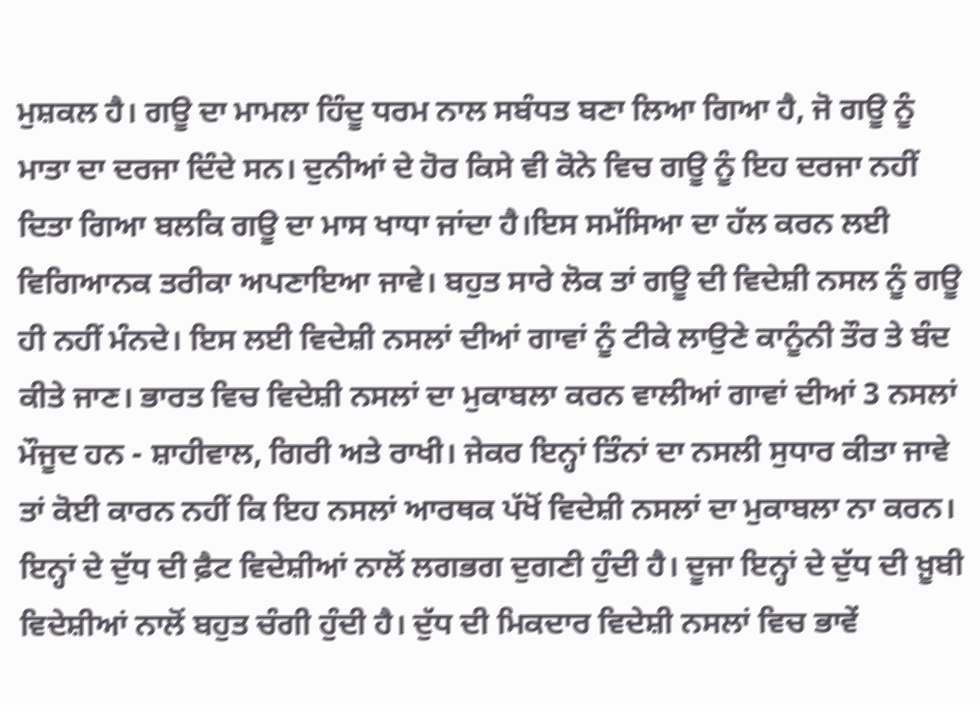ਮੁਸ਼ਕਲ ਹੈ। ਗਊ ਦਾ ਮਾਮਲਾ ਹਿੰਦੂ ਧਰਮ ਨਾਲ ਸਬੰਧਤ ਬਣਾ ਲਿਆ ਗਿਆ ਹੈ, ਜੋ ਗਊ ਨੂੰ ਮਾਤਾ ਦਾ ਦਰਜਾ ਦਿੰਦੇ ਸਨ। ਦੁਨੀਆਂ ਦੇ ਹੋਰ ਕਿਸੇ ਵੀ ਕੋਨੇ ਵਿਚ ਗਊ ਨੂੰ ਇਹ ਦਰਜਾ ਨਹੀਂ ਦਿਤਾ ਗਿਆ ਬਲਕਿ ਗਊ ਦਾ ਮਾਸ ਖਾਧਾ ਜਾਂਦਾ ਹੈ।ਇਸ ਸਮੱਸਿਆ ਦਾ ਹੱਲ ਕਰਨ ਲਈ ਵਿਗਿਆਨਕ ਤਰੀਕਾ ਅਪਣਾਇਆ ਜਾਵੇ। ਬਹੁਤ ਸਾਰੇ ਲੋਕ ਤਾਂ ਗਊ ਦੀ ਵਿਦੇਸ਼ੀ ਨਸਲ ਨੂੰ ਗਊ ਹੀ ਨਹੀਂ ਮੰਨਦੇ। ਇਸ ਲਈ ਵਿਦੇਸ਼ੀ ਨਸਲਾਂ ਦੀਆਂ ਗਾਵਾਂ ਨੂੰ ਟੀਕੇ ਲਾਉਣੇ ਕਾਨੂੰਨੀ ਤੌਰ ਤੇ ਬੰਦ ਕੀਤੇ ਜਾਣ। ਭਾਰਤ ਵਿਚ ਵਿਦੇਸ਼ੀ ਨਸਲਾਂ ਦਾ ਮੁਕਾਬਲਾ ਕਰਨ ਵਾਲੀਆਂ ਗਾਵਾਂ ਦੀਆਂ 3 ਨਸਲਾਂ ਮੌਜੂਦ ਹਨ - ਸ਼ਾਹੀਵਾਲ, ਗਿਰੀ ਅਤੇ ਰਾਖੀ। ਜੇਕਰ ਇਨ੍ਹਾਂ ਤਿੰਨਾਂ ਦਾ ਨਸਲੀ ਸੁਧਾਰ ਕੀਤਾ ਜਾਵੇ ਤਾਂ ਕੋਈ ਕਾਰਨ ਨਹੀਂ ਕਿ ਇਹ ਨਸਲਾਂ ਆਰਥਕ ਪੱਖੋਂ ਵਿਦੇਸ਼ੀ ਨਸਲਾਂ ਦਾ ਮੁਕਾਬਲਾ ਨਾ ਕਰਨ। ਇਨ੍ਹਾਂ ਦੇ ਦੁੱਧ ਦੀ ਫ਼ੈਟ ਵਿਦੇਸ਼ੀਆਂ ਨਾਲੋਂ ਲਗਭਗ ਦੁਗਣੀ ਹੁੰਦੀ ਹੈ। ਦੂਜਾ ਇਨ੍ਹਾਂ ਦੇ ਦੁੱਧ ਦੀ ਖ਼ੂਬੀ ਵਿਦੇਸ਼ੀਆਂ ਨਾਲੋਂ ਬਹੁਤ ਚੰਗੀ ਹੁੰਦੀ ਹੈ। ਦੁੱਧ ਦੀ ਮਿਕਦਾਰ ਵਿਦੇਸ਼ੀ ਨਸਲਾਂ ਵਿਚ ਭਾਵੇਂ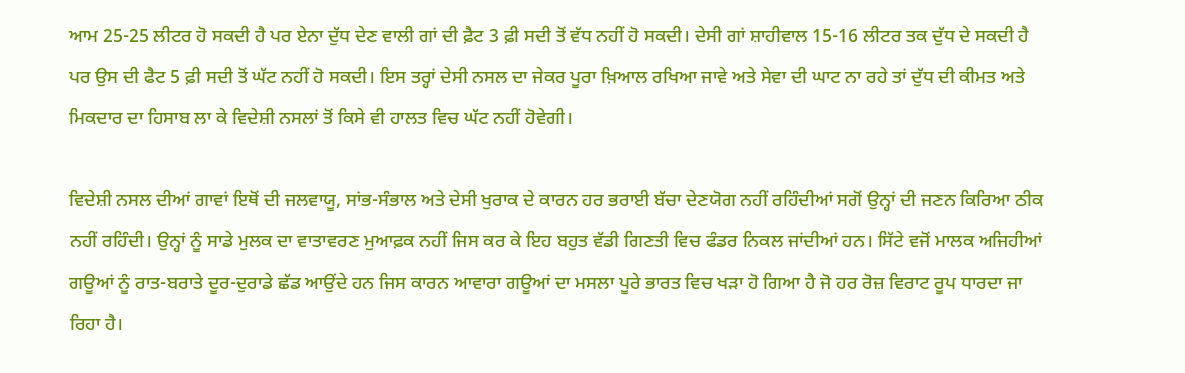ਆਮ 25-25 ਲੀਟਰ ਹੋ ਸਕਦੀ ਹੈ ਪਰ ਏਨਾ ਦੁੱਧ ਦੇਣ ਵਾਲੀ ਗਾਂ ਦੀ ਫ਼ੈਟ 3 ਫ਼ੀ ਸਦੀ ਤੋਂ ਵੱਧ ਨਹੀਂ ਹੋ ਸਕਦੀ। ਦੇਸੀ ਗਾਂ ਸ਼ਾਹੀਵਾਲ 15-16 ਲੀਟਰ ਤਕ ਦੁੱਧ ਦੇ ਸਕਦੀ ਹੈ ਪਰ ਉਸ ਦੀ ਫੈਟ 5 ਫ਼ੀ ਸਦੀ ਤੋਂ ਘੱਟ ਨਹੀਂ ਹੋ ਸਕਦੀ। ਇਸ ਤਰ੍ਹਾਂ ਦੇਸੀ ਨਸਲ ਦਾ ਜੇਕਰ ਪੂਰਾ ਖ਼ਿਆਲ ਰਖਿਆ ਜਾਵੇ ਅਤੇ ਸੇਵਾ ਦੀ ਘਾਟ ਨਾ ਰਹੇ ਤਾਂ ਦੁੱਧ ਦੀ ਕੀਮਤ ਅਤੇ ਮਿਕਦਾਰ ਦਾ ਹਿਸਾਬ ਲਾ ਕੇ ਵਿਦੇਸ਼ੀ ਨਸਲਾਂ ਤੋਂ ਕਿਸੇ ਵੀ ਹਾਲਤ ਵਿਚ ਘੱਟ ਨਹੀਂ ਹੋਵੇਗੀ।

ਵਿਦੇਸ਼ੀ ਨਸਲ ਦੀਆਂ ਗਾਵਾਂ ਇਥੋਂ ਦੀ ਜਲਵਾਯੂ, ਸਾਂਭ-ਸੰਭਾਲ ਅਤੇ ਦੇਸੀ ਖੁਰਾਕ ਦੇ ਕਾਰਨ ਹਰ ਭਰਾਈ ਬੱਚਾ ਦੇਣਯੋਗ ਨਹੀਂ ਰਹਿੰਦੀਆਂ ਸਗੋਂ ਉਨ੍ਹਾਂ ਦੀ ਜਣਨ ਕਿਰਿਆ ਠੀਕ ਨਹੀਂ ਰਹਿੰਦੀ। ਉਨ੍ਹਾਂ ਨੂੰ ਸਾਡੇ ਮੁਲਕ ਦਾ ਵਾਤਾਵਰਣ ਮੁਆਫ਼ਕ ਨਹੀਂ ਜਿਸ ਕਰ ਕੇ ਇਹ ਬਹੁਤ ਵੱਡੀ ਗਿਣਤੀ ਵਿਚ ਫੰਡਰ ਨਿਕਲ ਜਾਂਦੀਆਂ ਹਨ। ਸਿੱਟੇ ਵਜੋਂ ਮਾਲਕ ਅਜਿਹੀਆਂ ਗਊਆਂ ਨੂੰ ਰਾਤ-ਬਰਾਤੇ ਦੂਰ-ਦੁਰਾਡੇ ਛੱਡ ਆਉਂਦੇ ਹਨ ਜਿਸ ਕਾਰਨ ਆਵਾਰਾ ਗਊਆਂ ਦਾ ਮਸਲਾ ਪੂਰੇ ਭਾਰਤ ਵਿਚ ਖੜਾ ਹੋ ਗਿਆ ਹੈ ਜੋ ਹਰ ਰੋਜ਼ ਵਿਰਾਟ ਰੂਪ ਧਾਰਦਾ ਜਾ ਰਿਹਾ ਹੈ।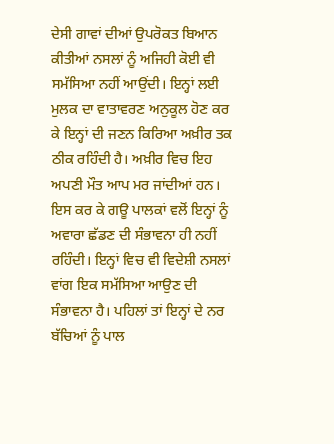ਦੇਸੀ ਗਾਵਾਂ ਦੀਆਂ ਉਪਰੋਕਤ ਬਿਆਨ ਕੀਤੀਆਂ ਨਸਲਾਂ ਨੂੰ ਅਜਿਹੀ ਕੋਈ ਵੀ ਸਮੱਸਿਆ ਨਹੀਂ ਆਉਂਦੀ। ਇਨ੍ਹਾਂ ਲਈ ਮੁਲਕ ਦਾ ਵਾਤਾਵਰਣ ਅਨੁਕੂਲ ਹੋਣ ਕਰ ਕੇ ਇਨ੍ਹਾਂ ਦੀ ਜਣਨ ਕਿਰਿਆ ਅਖ਼ੀਰ ਤਕ ਠੀਕ ਰਹਿੰਦੀ ਹੈ। ਅਖ਼ੀਰ ਵਿਚ ਇਹ ਅਪਣੀ ਮੌਤ ਆਪ ਮਰ ਜਾਂਦੀਆਂ ਹਨ। ਇਸ ਕਰ ਕੇ ਗਊ ਪਾਲਕਾਂ ਵਲੋਂ ਇਨ੍ਹਾਂ ਨੂੰ ਅਵਾਰਾ ਛੱਡਣ ਦੀ ਸੰਭਾਵਨਾ ਹੀ ਨਹੀਂ ਰਹਿੰਦੀ। ਇਨ੍ਹਾਂ ਵਿਚ ਵੀ ਵਿਦੇਸ਼ੀ ਨਸਲਾਂ ਵਾਂਗ ਇਕ ਸਮੱਸਿਆ ਆਉਣ ਦੀ ਸੰਭਾਵਨਾ ਹੈ। ਪਹਿਲਾਂ ਤਾਂ ਇਨ੍ਹਾਂ ਦੇ ਨਰ ਬੱਚਿਆਂ ਨੂੰ ਪਾਲ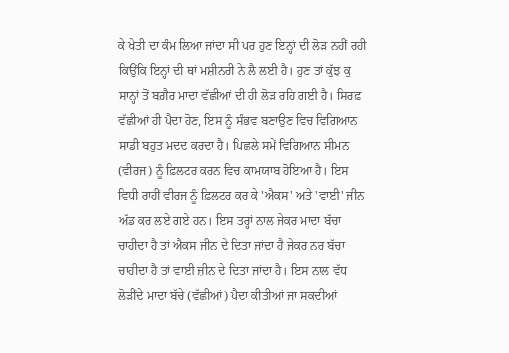ਕੇ ਖੇਤੀ ਦਾ ਕੰਮ ਲਿਆ ਜਾਂਦਾ ਸੀ ਪਰ ਹੁਣ ਇਨ੍ਹਾਂ ਦੀ ਲੋੜ ਨਹੀਂ ਰਹੀ ਕਿਉਂਕਿ ਇਨ੍ਹਾਂ ਦੀ ਥਾਂ ਮਸ਼ੀਨਰੀ ਨੇ ਲੈ ਲਈ ਹੈ। ਹੁਣ ਤਾਂ ਕੁੱਝ ਕੁ ਸਾਨ੍ਹਾਂ ਤੋਂ ਬਗ਼ੈਰ ਮਾਦਾ ਵੱਛੀਆਂ ਦੀ ਹੀ ਲੋੜ ਰਹਿ ਗਈ ਹੈ। ਸਿਰਫ਼ ਵੱਛੀਆਂ ਹੀ ਪੈਦਾ ਹੋਣ, ਇਸ ਨੂੰ ਸੰਭਵ ਬਣਾਉਣ ਵਿਚ ਵਿਗਿਆਨ ਸਾਡੀ ਬਹੁਤ ਮਦਦ ਕਰਦਾ ਹੈ। ਪਿਛਲੇ ਸਮੇਂ ਵਿਗਿਆਨ ਸੀਮਨ (ਵੀਰਜ) ਨੂੰ ਫ਼ਿਲਟਰ ਕਰਨ ਵਿਚ ਕਾਮਯਾਬ ਹੋਇਆ ਹੈ। ਇਸ ਵਿਧੀ ਰਾਹੀਂ ਵੀਰਜ ਨੂੰ ਫ਼ਿਲਟਰ ਕਰ ਕੇ 'ਐਕਸ' ਅਤੇ 'ਵਾਈ' ਜੀਨ ਅੱਡ ਕਰ ਲਏ ਗਏ ਹਨ। ਇਸ ਤਰ੍ਹਾਂ ਨਾਲ ਜੇਕਰ ਮਾਦਾ ਬੱਚਾ ਚਾਹੀਦਾ ਹੈ ਤਾਂ ਐਕਸ ਜੀਨ ਦੇ ਦਿਤਾ ਜਾਂਦਾ ਹੈ ਜੇਕਰ ਨਰ ਬੱਚਾ ਚਾਹੀਦਾ ਹੈ ਤਾਂ ਵਾਈ ਜ਼ੀਨ ਦੇ ਦਿਤਾ ਜਾਂਦਾ ਹੈ। ਇਸ ਨਾਲ ਵੱਧ ਲੋੜੀਂਦੇ ਮਾਦਾ ਬੱਚੇ (ਵੱਛੀਆਂ) ਪੈਦਾ ਕੀਤੀਆਂ ਜਾ ਸਕਦੀਆਂ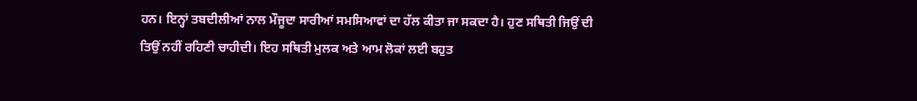ਹਨ। ਇਨ੍ਹਾਂ ਤਬਦੀਲੀਆਂ ਨਾਲ ਮੌਜੂਦਾ ਸਾਰੀਆਂ ਸਮਸਿਆਵਾਂ ਦਾ ਹੱਲ ਕੀਤਾ ਜਾ ਸਕਦਾ ਹੈ। ਹੁਣ ਸਥਿਤੀ ਜਿਉਂ ਦੀ ਤਿਉਂ ਨਹੀਂ ਰਹਿਣੀ ਚਾਹੀਦੀ। ਇਹ ਸਥਿਤੀ ਮੁਲਕ ਅਤੇ ਆਮ ਲੋਕਾਂ ਲਈ ਬਹੁਤ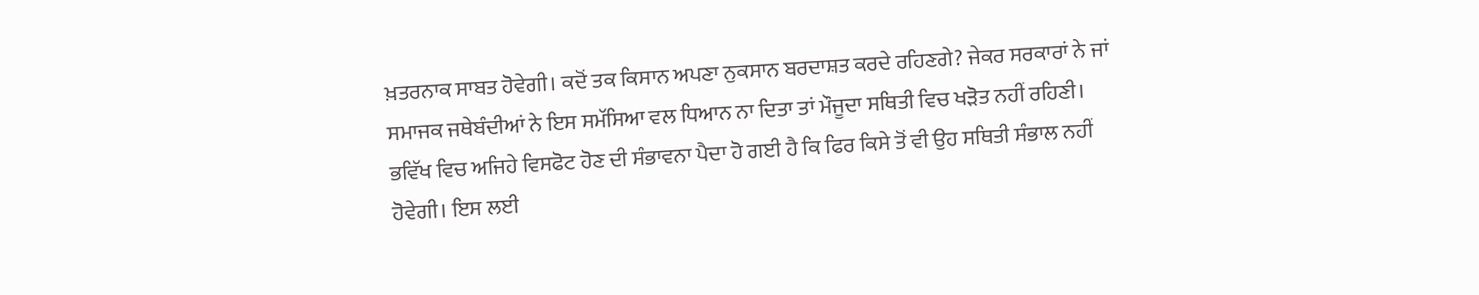ਖ਼ਤਰਨਾਕ ਸਾਬਤ ਹੋਵੇਗੀ। ਕਦੋਂ ਤਕ ਕਿਸਾਨ ਅਪਣਾ ਨੁਕਸਾਨ ਬਰਦਾਸ਼ਤ ਕਰਦੇ ਰਹਿਣਗੇ? ਜੇਕਰ ਸਰਕਾਰਾਂ ਨੇ ਜਾਂ ਸਮਾਜਕ ਜਥੇਬੰਦੀਆਂ ਨੇ ਇਸ ਸਮੱਸਿਆ ਵਲ ਧਿਆਨ ਨਾ ਦਿਤਾ ਤਾਂ ਮੌਜੂਦਾ ਸਥਿਤੀ ਵਿਚ ਖੜੋਤ ਨਹੀਂ ਰਹਿਣੀ। ਭਵਿੱਖ ਵਿਚ ਅਜਿਹੇ ਵਿਸਫੋਟ ਹੋਣ ਦੀ ਸੰਭਾਵਨਾ ਪੈਦਾ ਹੋ ਗਈ ਹੈ ਕਿ ਫਿਰ ਕਿਸੇ ਤੋਂ ਵੀ ਉਹ ਸਥਿਤੀ ਸੰਭਾਲ ਨਹੀਂ ਹੋਵੇਗੀ। ਇਸ ਲਈ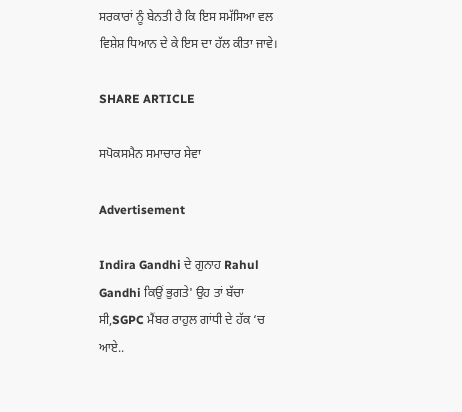ਸਰਕਾਰਾਂ ਨੂੰ ਬੇਨਤੀ ਹੈ ਕਿ ਇਸ ਸਮੱਸਿਆ ਵਲ ਵਿਸ਼ੇਸ਼ ਧਿਆਨ ਦੇ ਕੇ ਇਸ ਦਾ ਹੱਲ ਕੀਤਾ ਜਾਵੇ।

SHARE ARTICLE

ਸਪੋਕਸਮੈਨ ਸਮਾਚਾਰ ਸੇਵਾ

Advertisement

Indira Gandhi ਦੇ ਗੁਨਾਹ Rahul Gandhi ਕਿਉਂ ਭੁਗਤੇ' ਉਹ ਤਾਂ ਬੱਚਾ ਸੀ,SGPC ਮੈਂਬਰ ਰਾਹੁਲ ਗਾਂਧੀ ਦੇ ਹੱਕ ‘ਚ ਆਏ..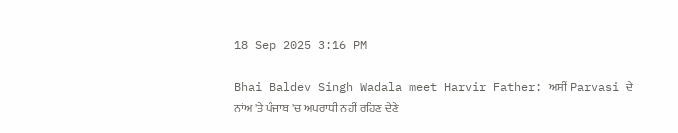18 Sep 2025 3:16 PM

Bhai Baldev Singh Wadala meet Harvir Father: ਅਸੀਂ Parvasi ਦੇ ਨਾਂਅ 'ਤੇ ਪੰਜਾਬ 'ਚ ਅਪਰਾਧੀ ਨਹੀਂ ਰਹਿਣ ਦੇਣੇ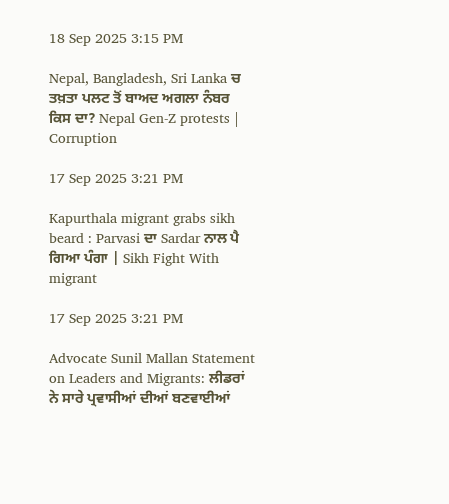18 Sep 2025 3:15 PM

Nepal, Bangladesh, Sri Lanka ਚ ਤਖ਼ਤਾ ਪਲਟ ਤੋਂ ਬਾਅਦ ਅਗਲਾ ਨੰਬਰ ਕਿਸ ਦਾ? Nepal Gen-Z protests | Corruption

17 Sep 2025 3:21 PM

Kapurthala migrant grabs sikh beard : Parvasi ਦਾ Sardar ਨਾਲ ਪੈ ਗਿਆ ਪੰਗਾ | Sikh Fight With migrant

17 Sep 2025 3:21 PM

Advocate Sunil Mallan Statement on Leaders and Migrants: ਲੀਡਰਾਂ ਨੇ ਸਾਰੇ ਪ੍ਰਵਾਸੀਆਂ ਦੀਆਂ ਬਣਵਾਈਆਂ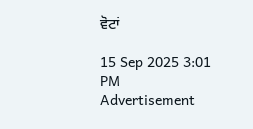ਵੋਟਾਂ

15 Sep 2025 3:01 PM
Advertisement